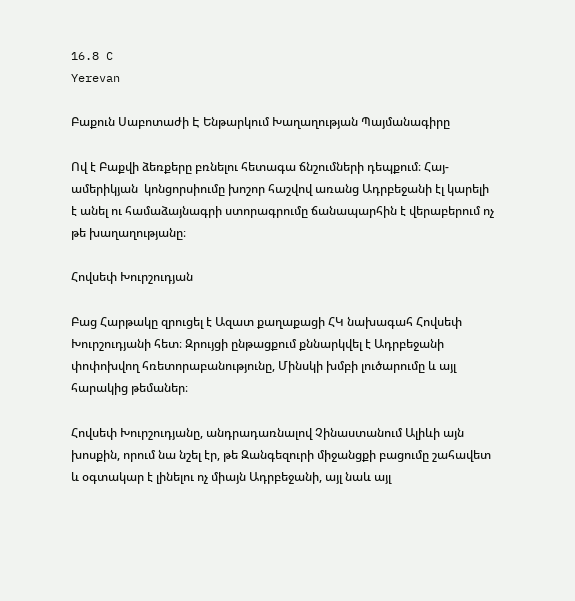16.8 C
Yerevan

Բաքուն Սաբոտաժի Է Ենթարկում Խաղաղության Պայմանագիրը

Ով է Բաքվի ձեռքերը բռնելու հետագա ճնշումների դեպքում։ Հայ-ամերիկյան  կոնցորսիումը խոշոր հաշվով առանց Ադրբեջանի էլ կարելի է անել ու համաձայնագրի ստորագրումը ճանապարհին է վերաբերում ոչ թե խաղաղությանը։

Հովսեփ Խուրշուդյան

Բաց Հարթակը զրուցել է Ազատ քաղաքացի ՀԿ նախագահ Հովսեփ Խուրշուդյանի հետ։ Զրույցի ընթացքում քննարկվել է Ադրբեջանի փոփոխվող հռետորաբանությունը, Մինսկի խմբի լուծարումը և այլ հարակից թեմաներ։

Հովսեփ Խուրշուդյանը, անդրադառնալով Չինաստանում Ալիևի այն խոսքին, որում նա նշել էր, թե Զանգեզուրի միջանցքի բացումը շահավետ և օգտակար է լինելու ոչ միայն Ադրբեջանի, այլ նաև այլ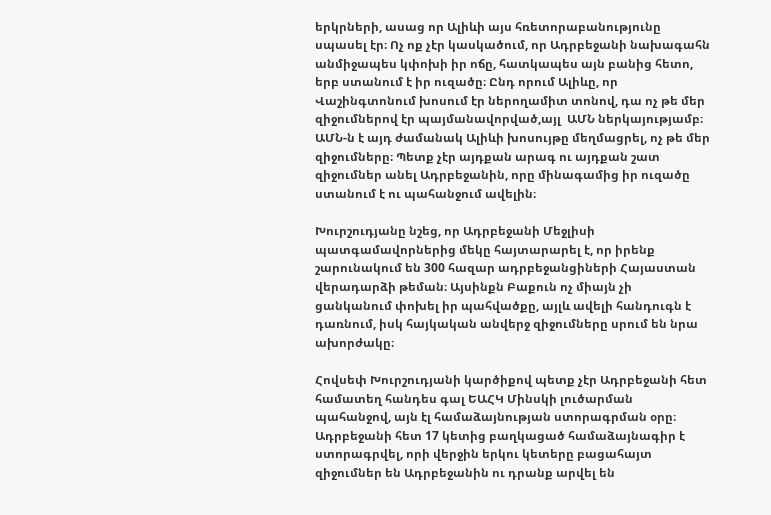երկրների, ասաց որ Ալիևի այս հռետորաբանությունը սպասել էր։ Ոչ ոք չէր կասկածում, որ Ադրբեջանի նախագահն անմիջապես կփոխի իր ոճը, հատկապես այն բանից հետո, երբ ստանում է իր ուզածը։ Ընդ որում Ալիևը, որ Վաշինգտոնում խոսում էր ներողամիտ տոնով, դա ոչ թե մեր զիջումներով էր պայմանավորված,այլ  ԱՄՆ ներկայությամբ։ ԱՄՆ‑ն է այդ ժամանակ Ալիևի խոսույթը մեղմացրել, ոչ թե մեր զիջումները։ Պետք չէր այդքան արագ ու այդքան շատ զիջումներ անել Ադրբեջանին, որը մինագամից իր ուզածը ստանում է ու պահանջում ավելին։

Խուրշուդյանը նշեց, որ Ադրբեջանի Մեջլիսի պատգամավորներից մեկը հայտարարել է, որ իրենք շարունակում են 300 հազար ադրբեջանցիների Հայաստան վերադարձի թեման։ Այսինքն Բաքուն ոչ միայն չի ցանկանում փոխել իր պահվածքը, այլև ավելի հանդուգն է դառնում, իսկ հայկական անվերջ զիջումները սրում են նրա ախորժակը։

Հովսեփ Խուրշուդյանի կարծիքով պետք չէր Ադրբեջանի հետ համատեղ հանդես գալ ԵԱՀԿ Մինսկի լուծարման պահանջով, այն էլ համաձայնության ստորագրման օրը։ Ադրբեջանի հետ 17 կետից բաղկացած համաձայնագիր է ստորագրվել, որի վերջին երկու կետերը բացահայտ զիջումներ են Ադրբեջանին ու դրանք արվել են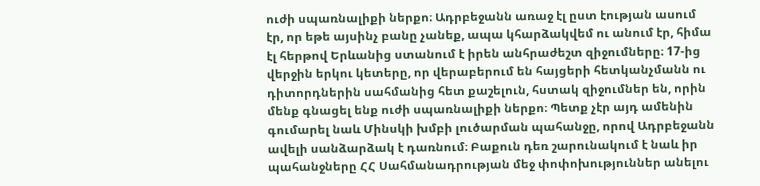ուժի սպառնալիքի ներքո։ Ադրբեջանն առաջ էլ ըստ էության ասում էր, որ եթե այսինչ բանը չանեք, ապա կհարձակվեմ ու անում էր, հիմա էլ հերթով Երևանից ստանում է իրեն անհրաժեշտ զիջումները։ 17-ից վերջին երկու կետերը, որ վերաբերում են հայցերի հետկանչմանն ու դիտորդներին սահմանից հետ քաշելուն, հստակ զիջումներ են, որին մենք գնացել ենք ուժի սպառնալիքի ներքո։ Պետք չէր այդ ամենին գումարել նաև Մինսկի խմբի լուծարման պահանջը, որով Ադրբեջանն ավելի սանձարձակ է դառնում։ Բաքուն դեռ շարունակում է նաև իր պահանջները ՀՀ Սահմանադրության մեջ փոփոխություններ անելու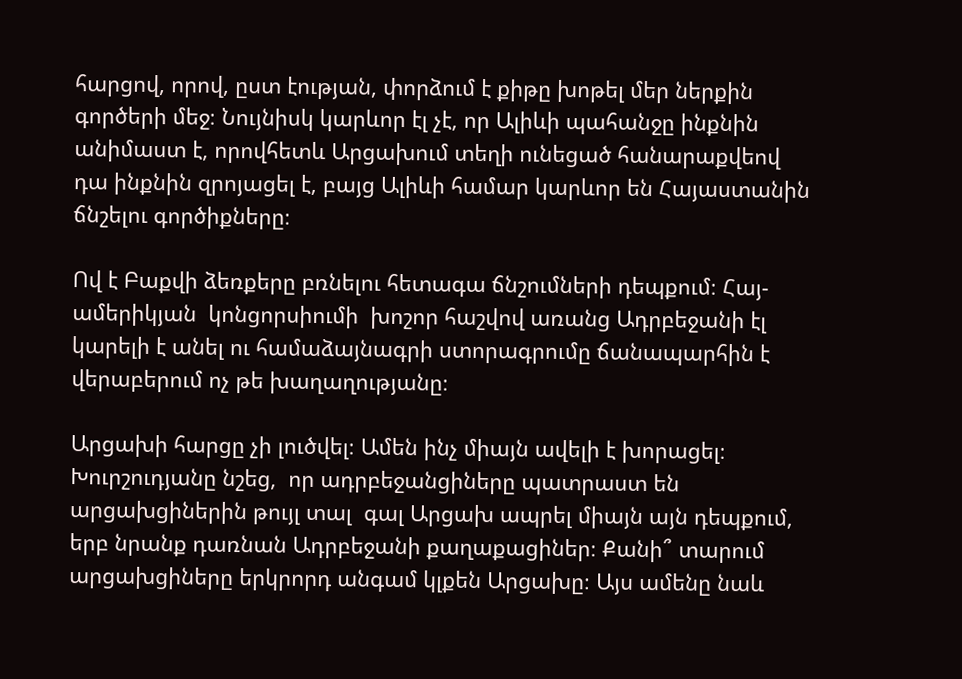հարցով, որով, ըստ էության, փորձում է քիթը խոթել մեր ներքին գործերի մեջ։ Նույնիսկ կարևոր էլ չէ, որ Ալիևի պահանջը ինքնին անիմաստ է, որովհետև Արցախում տեղի ունեցած հանարաքվեով դա ինքնին զրոյացել է, բայց Ալիևի համար կարևոր են Հայաստանին ճնշելու գործիքները։

Ով է Բաքվի ձեռքերը բռնելու հետագա ճնշումների դեպքում։ Հայ-ամերիկյան  կոնցորսիումի  խոշոր հաշվով առանց Ադրբեջանի էլ կարելի է անել ու համաձայնագրի ստորագրումը ճանապարհին է վերաբերում ոչ թե խաղաղությանը։

Արցախի հարցը չի լուծվել։ Ամեն ինչ միայն ավելի է խորացել։ Խուրշուդյանը նշեց,  որ ադրբեջանցիները պատրաստ են արցախցիներին թույլ տալ  գալ Արցախ ապրել միայն այն դեպքում, երբ նրանք դառնան Ադրբեջանի քաղաքացիներ։ Քանի՞ տարում արցախցիները երկրորդ անգամ կլքեն Արցախը։ Այս ամենը նաև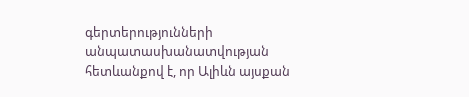գերտերությունների անպատասխանատվության հետևանքով է, որ Ալիևն այսքան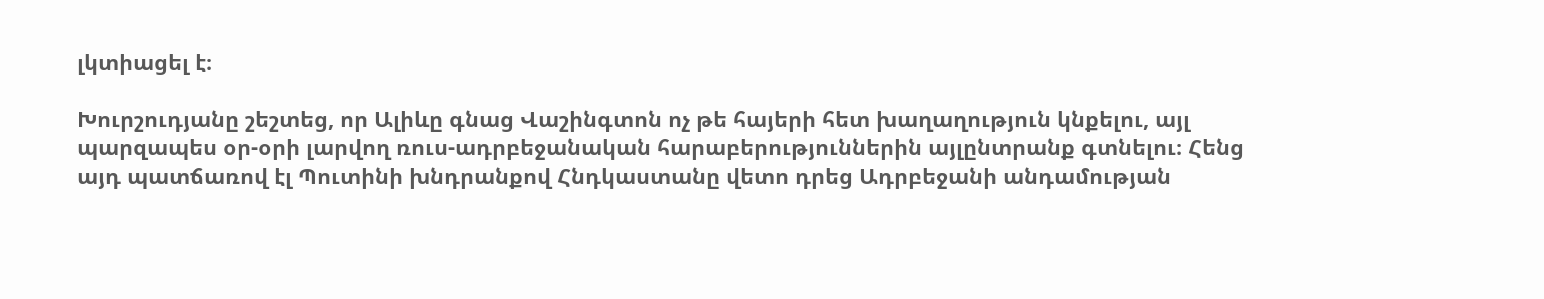լկտիացել է։

Խուրշուդյանը շեշտեց, որ Ալիևը գնաց Վաշինգտոն ոչ թե հայերի հետ խաղաղություն կնքելու, այլ պարզապես օր-օրի լարվող ռուս-ադրբեջանական հարաբերություններին այլընտրանք գտնելու։ Հենց այդ պատճառով էլ Պուտինի խնդրանքով Հնդկաստանը վետո դրեց Ադրբեջանի անդամության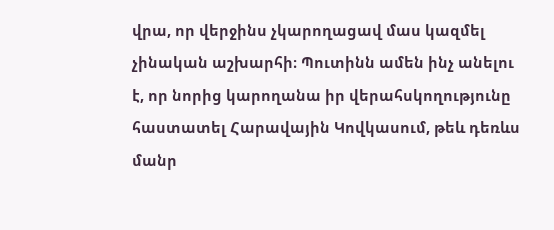վրա, որ վերջինս չկարողացավ մաս կազմել չինական աշխարհի։ Պուտինն ամեն ինչ անելու է, որ նորից կարողանա իր վերահսկողությունը հաստատել Հարավային Կովկասում, թեև դեռևս մանր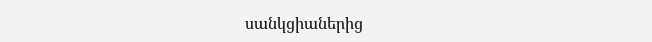սանկցիաներից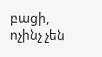բացի, ոչինչ չեն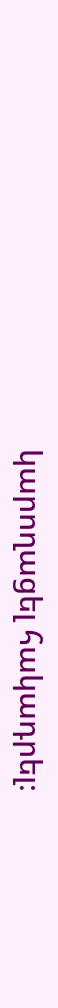կարողացել հակադրել։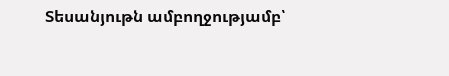Տեսանյութն ամբողջությամբ՝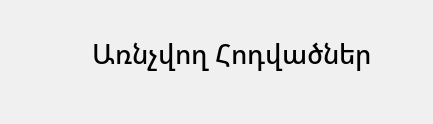Առնչվող Հոդվածներ